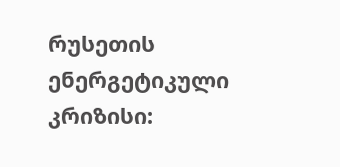რუსეთის ენერგეტიკული კრიზისი: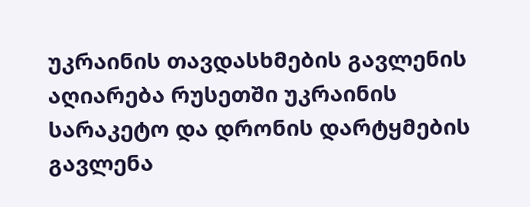უკრაინის თავდასხმების გავლენის აღიარება რუსეთში უკრაინის სარაკეტო და დრონის დარტყმების გავლენა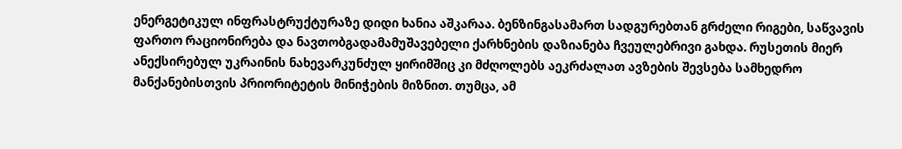ენერგეტიკულ ინფრასტრუქტურაზე დიდი ხანია აშკარაა. ბენზინგასამართ სადგურებთან გრძელი რიგები, საწვავის ფართო რაციონირება და ნავთობგადამამუშავებელი ქარხნების დაზიანება ჩვეულებრივი გახდა. რუსეთის მიერ ანექსირებულ უკრაინის ნახევარკუნძულ ყირიმშიც კი მძღოლებს აეკრძალათ ავზების შევსება სამხედრო მანქანებისთვის პრიორიტეტის მინიჭების მიზნით. თუმცა, ამ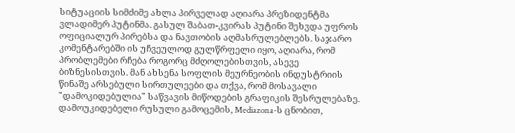სიტუაციის სიმძიმე ახლა პირველად აღიარა პრეზიდენტმა ვლადიმერ პუტინმა. გასულ შაბათ-კვირას პუტინი შეხვდა უფროს ოფიციალურ პირებსა და ნავთობის აღმასრულებლებს. საჯარო კომენტარებში ის უჩვეულოდ გულწრფელი იყო, აღიარა, რომ პრობლემები რჩება როგორც მძღოლებისთვის, ასევე ბიზნესისთვის. მან ახსენა სოფლის მეურნეობის ინდუსტრიის წინაშე არსებული სირთულეები და თქვა, რომ მოსავალი "დამოკიდებულია" საწვავის მიწოდების გრაფიკის შესრულებაზე. დამოუკიდებელი რუსული გამოცემის, Mediazona-ს ცნობით,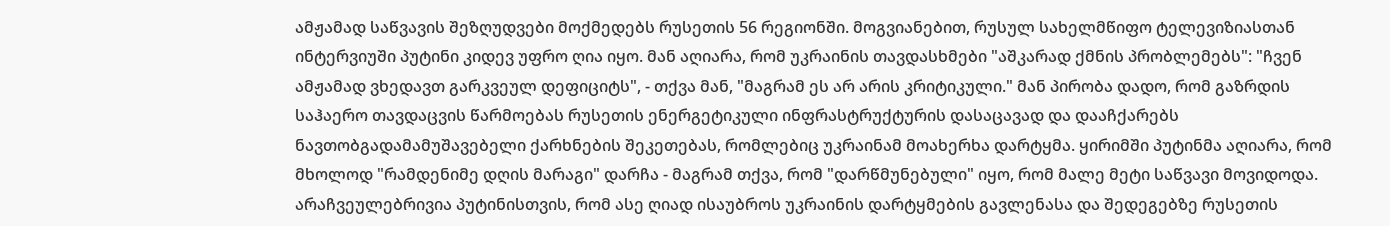ამჟამად საწვავის შეზღუდვები მოქმედებს რუსეთის 56 რეგიონში. მოგვიანებით, რუსულ სახელმწიფო ტელევიზიასთან ინტერვიუში პუტინი კიდევ უფრო ღია იყო. მან აღიარა, რომ უკრაინის თავდასხმები "აშკარად ქმნის პრობლემებს": "ჩვენ ამჟამად ვხედავთ გარკვეულ დეფიციტს", - თქვა მან, "მაგრამ ეს არ არის კრიტიკული." მან პირობა დადო, რომ გაზრდის საჰაერო თავდაცვის წარმოებას რუსეთის ენერგეტიკული ინფრასტრუქტურის დასაცავად და დააჩქარებს ნავთობგადამამუშავებელი ქარხნების შეკეთებას, რომლებიც უკრაინამ მოახერხა დარტყმა. ყირიმში პუტინმა აღიარა, რომ მხოლოდ "რამდენიმე დღის მარაგი" დარჩა - მაგრამ თქვა, რომ "დარწმუნებული" იყო, რომ მალე მეტი საწვავი მოვიდოდა. არაჩვეულებრივია პუტინისთვის, რომ ასე ღიად ისაუბროს უკრაინის დარტყმების გავლენასა და შედეგებზე რუსეთის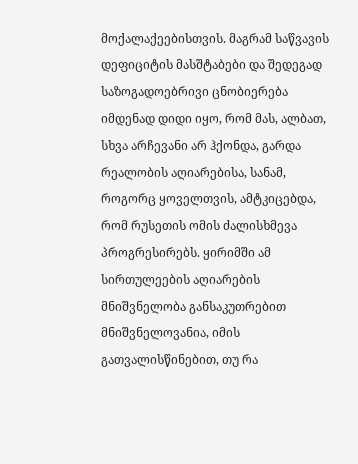მოქალაქეებისთვის. მაგრამ საწვავის დეფიციტის მასშტაბები და შედეგად საზოგადოებრივი ცნობიერება იმდენად დიდი იყო, რომ მას, ალბათ, სხვა არჩევანი არ ჰქონდა, გარდა რეალობის აღიარებისა, სანამ, როგორც ყოველთვის, ამტკიცებდა, რომ რუსეთის ომის ძალისხმევა პროგრესირებს. ყირიმში ამ სირთულეების აღიარების მნიშვნელობა განსაკუთრებით მნიშვნელოვანია, იმის გათვალისწინებით, თუ რა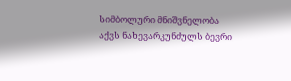სიმბოლური მნიშვნელობა აქვს ნახევარკუნძულს ბევრი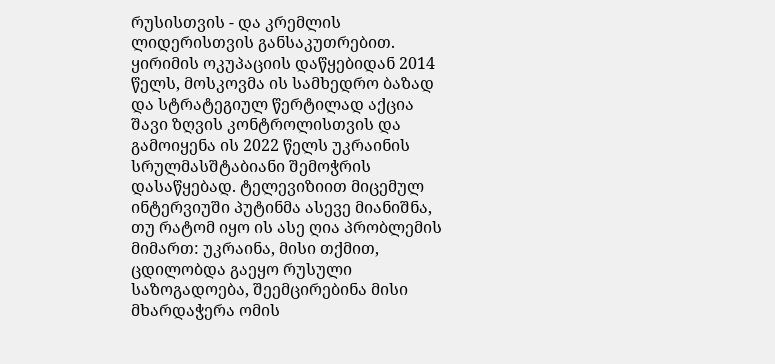რუსისთვის - და კრემლის ლიდერისთვის განსაკუთრებით. ყირიმის ოკუპაციის დაწყებიდან 2014 წელს, მოსკოვმა ის სამხედრო ბაზად და სტრატეგიულ წერტილად აქცია შავი ზღვის კონტროლისთვის და გამოიყენა ის 2022 წელს უკრაინის სრულმასშტაბიანი შემოჭრის დასაწყებად. ტელევიზიით მიცემულ ინტერვიუში პუტინმა ასევე მიანიშნა, თუ რატომ იყო ის ასე ღია პრობლემის მიმართ: უკრაინა, მისი თქმით, ცდილობდა გაეყო რუსული საზოგადოება, შეემცირებინა მისი მხარდაჭერა ომის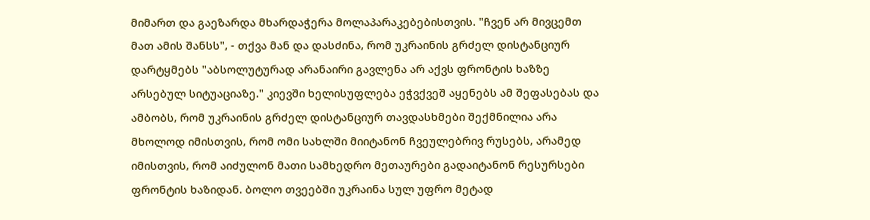მიმართ და გაეზარდა მხარდაჭერა მოლაპარაკებებისთვის. "ჩვენ არ მივცემთ მათ ამის შანსს", - თქვა მან და დასძინა, რომ უკრაინის გრძელ დისტანციურ დარტყმებს "აბსოლუტურად არანაირი გავლენა არ აქვს ფრონტის ხაზზე არსებულ სიტუაციაზე." კიევში ხელისუფლება ეჭვქვეშ აყენებს ამ შეფასებას და ამბობს, რომ უკრაინის გრძელ დისტანციურ თავდასხმები შექმნილია არა მხოლოდ იმისთვის, რომ ომი სახლში მიიტანონ ჩვეულებრივ რუსებს, არამედ იმისთვის, რომ აიძულონ მათი სამხედრო მეთაურები გადაიტანონ რესურსები ფრონტის ხაზიდან. ბოლო თვეებში უკრაინა სულ უფრო მეტად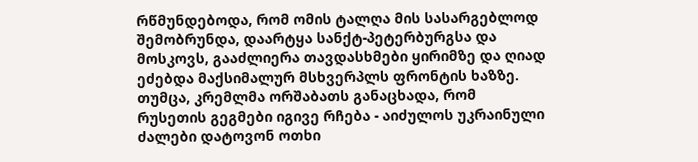რწმუნდებოდა, რომ ომის ტალღა მის სასარგებლოდ შემობრუნდა, დაარტყა სანქტ-პეტერბურგსა და მოსკოვს, გააძლიერა თავდასხმები ყირიმზე და ღიად ეძებდა მაქსიმალურ მსხვერპლს ფრონტის ხაზზე. თუმცა, კრემლმა ორშაბათს განაცხადა, რომ რუსეთის გეგმები იგივე რჩება - აიძულოს უკრაინული ძალები დატოვონ ოთხი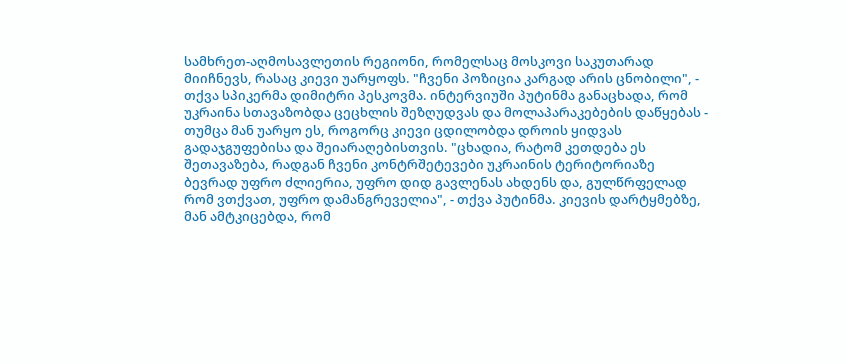სამხრეთ-აღმოსავლეთის რეგიონი, რომელსაც მოსკოვი საკუთარად მიიჩნევს, რასაც კიევი უარყოფს. "ჩვენი პოზიცია კარგად არის ცნობილი", - თქვა სპიკერმა დიმიტრი პესკოვმა. ინტერვიუში პუტინმა განაცხადა, რომ უკრაინა სთავაზობდა ცეცხლის შეზღუდვას და მოლაპარაკებების დაწყებას - თუმცა მან უარყო ეს, როგორც კიევი ცდილობდა დროის ყიდვას გადაჯგუფებისა და შეიარაღებისთვის. "ცხადია, რატომ კეთდება ეს შეთავაზება, რადგან ჩვენი კონტრშეტევები უკრაინის ტერიტორიაზე ბევრად უფრო ძლიერია, უფრო დიდ გავლენას ახდენს და, გულწრფელად რომ ვთქვათ, უფრო დამანგრეველია", - თქვა პუტინმა. კიევის დარტყმებზე, მან ამტკიცებდა, რომ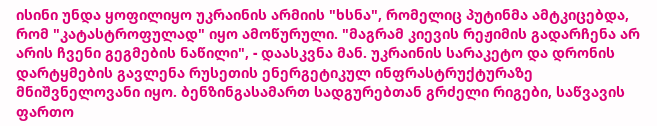ისინი უნდა ყოფილიყო უკრაინის არმიის "ხსნა", რომელიც პუტინმა ამტკიცებდა, რომ "კატასტროფულად" იყო ამოწურული. "მაგრამ კიევის რეჟიმის გადარჩენა არ არის ჩვენი გეგმების ნაწილი", - დაასკვნა მან. უკრაინის სარაკეტო და დრონის დარტყმების გავლენა რუსეთის ენერგეტიკულ ინფრასტრუქტურაზე მნიშვნელოვანი იყო. ბენზინგასამართ სადგურებთან გრძელი რიგები, საწვავის ფართო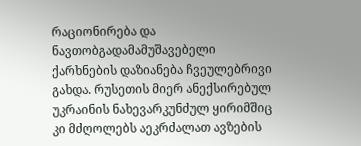რაციონირება და ნავთობგადამამუშავებელი ქარხნების დაზიანება ჩვეულებრივი გახდა. რუსეთის მიერ ანექსირებულ უკრაინის ნახევარკუნძულ ყირიმშიც კი მძღოლებს აეკრძალათ ავზების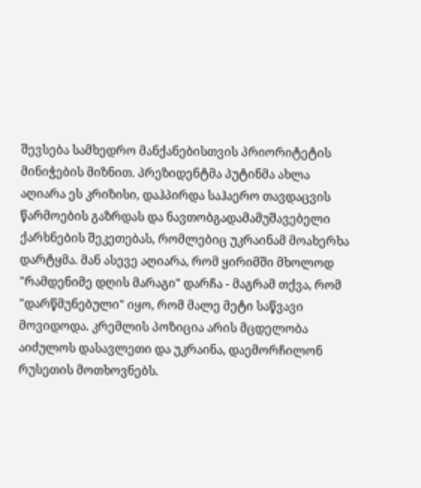შევსება სამხედრო მანქანებისთვის პრიორიტეტის მინიჭების მიზნით. პრეზიდენტმა პუტინმა ახლა აღიარა ეს კრიზისი, დაჰპირდა საჰაერო თავდაცვის წარმოების გაზრდას და ნავთობგადამამუშავებელი ქარხნების შეკეთებას, რომლებიც უკრაინამ მოახერხა დარტყმა. მან ასევე აღიარა, რომ ყირიმში მხოლოდ "რამდენიმე დღის მარაგი" დარჩა - მაგრამ თქვა, რომ "დარწმუნებული" იყო, რომ მალე მეტი საწვავი მოვიდოდა. კრემლის პოზიცია არის მცდელობა აიძულოს დასავლეთი და უკრაინა, დაემორჩილონ რუსეთის მოთხოვნებს.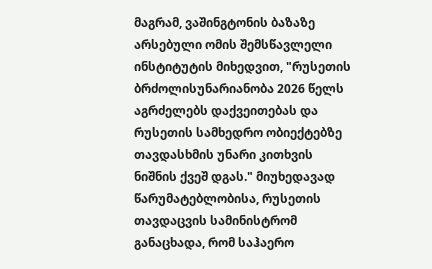მაგრამ, ვაშინგტონის ბაზაზე არსებული ომის შემსწავლელი ინსტიტუტის მიხედვით, "რუსეთის ბრძოლისუნარიანობა 2026 წელს აგრძელებს დაქვეითებას და რუსეთის სამხედრო ობიექტებზე თავდასხმის უნარი კითხვის ნიშნის ქვეშ დგას." მიუხედავად წარუმატებლობისა, რუსეთის თავდაცვის სამინისტრომ განაცხადა, რომ საჰაერო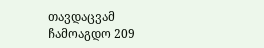თავდაცვამ ჩამოაგდო 209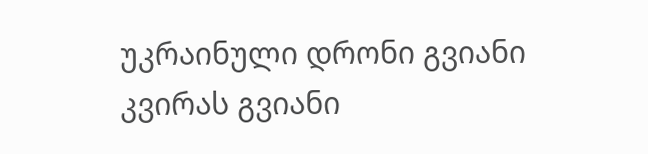უკრაინული დრონი გვიანი კვირას გვიანი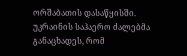ორშაბათის დასაწყისში. უკრაინის საჰაერო ძალებმა განაცხადეს, რომ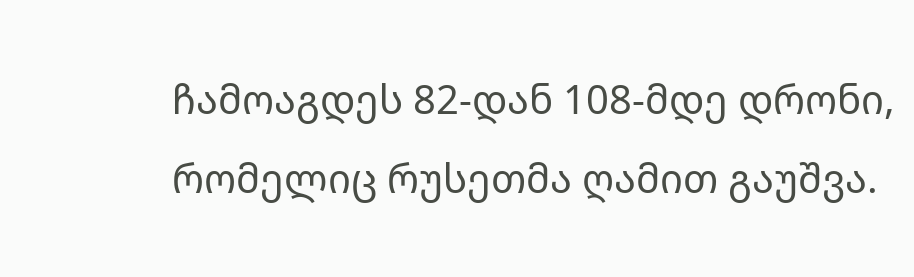ჩამოაგდეს 82-დან 108-მდე დრონი, რომელიც რუსეთმა ღამით გაუშვა.